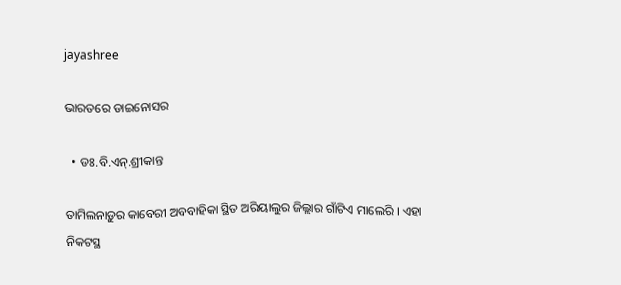jayashree

ଭାରତରେ ଡାଇନୋସର

  • ଡଃ.ବି.ଏନ୍‌.ଶ୍ରୀକାନ୍ତ

ତାମିଲନାଡ଼ୁର କାବେରୀ ଅବବାହିକା ସ୍ଥିତ ଅରିୟାଲୁର ଜିଲ୍ଲାର ଗାଁଟିଏ ମାଲେରି । ଏହା ନିକଟସ୍ଥ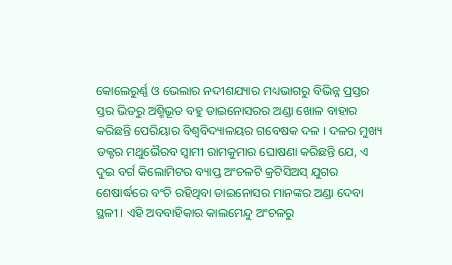କୋଲେରୁର୍ଣ୍ଣ ଓ ଭେଲାର ନଦୀଶଯ୍ୟାର ମଧ୍ୟଭାଗରୁ ବିଭିନ୍ନ ପ୍ରସ୍ତର ସ୍ତର ଭିତରୁ ଅଶ୍ମିଭୂତ ବହୁ ଡାଇନୋସରର ଅଣ୍ଡା ଖୋଳ ବାହାର କରିଛନ୍ତି ପେରିୟାର ବିଶ୍ୱବିଦ୍ୟାଳୟର ଗବେଷକ ଦଳ । ଦଳର ମୁଖ୍ୟ ଡକ୍ଟର ମଥୁଭୈରବ ସ୍ୱାମୀ ରାମକୁମାର ଘୋଷଣା କରିଛନ୍ତି ଯେ, ଏ ଦୁଇ ବର୍ଗ କିଲୋମିଟର ବ୍ୟାପ୍ତ ଅଂଚଳଟି କ୍ରଟିସିଅସ୍‌ ଯୁଗର ଶେଷାର୍ଦ୍ଧରେ ବଂଚି ରହିଥିବା ଡାଇନୋସର ମାନଙ୍କର ଅଣ୍ଡା ଦେବା ସ୍ଥଳୀ । ଏହି ଅବବାହିକାର କାଲମେନ୍ଦୁ ଅଂଚଳରୁ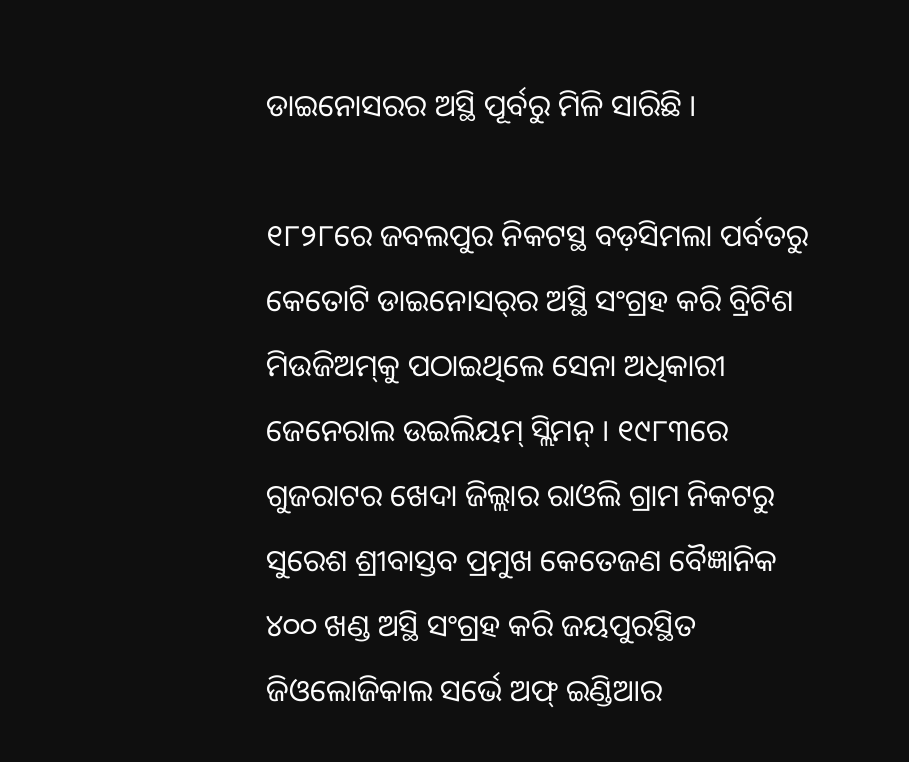ଡାଇନୋସରର ଅସ୍ଥି ପୂର୍ବରୁ ମିଳି ସାରିଛି ।

୧୮୨୮ରେ ଜବଲପୁର ନିକଟସ୍ଥ ବଡ଼ସିମଲା ପର୍ବତରୁ କେତୋଟି ଡାଇନୋସର୍‌ର ଅସ୍ଥି ସଂଗ୍ରହ କରି ବ୍ରିଟିଶ ମିଉଜିଅମ୍‌କୁ ପଠାଇଥିଲେ ସେନା ଅଧିକାରୀ ଜେନେରାଲ ଉଇଲିୟମ୍‌ ସ୍ଲିମନ୍‌ । ୧୯୮୩ରେ ଗୁଜରାଟର ଖେଦା ଜିଲ୍ଲାର ରାଓଲି ଗ୍ରାମ ନିକଟରୁ ସୁରେଶ ଶ୍ରୀବାସ୍ତବ ପ୍ରମୁଖ କେତେଜଣ ବୈଜ୍ଞାନିକ ୪୦୦ ଖଣ୍ଡ ଅସ୍ଥି ସଂଗ୍ରହ କରି ଜୟପୁରସ୍ଥିତ ଜିଓଲୋଜିକାଲ ସର୍ଭେ ଅଫ୍‌ ଇଣ୍ଡିଆର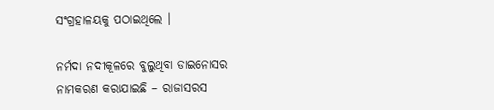ସଂଗ୍ରହାଳୟକୁ ପଠାଇଥିଲେ ।

ନର୍ମଦା ନଦୀକୂଳରେ ବୁଲୁଥିବା ଡାଇନୋସର ନାମକରଣ କରାଯାଇଛି – ରାଜାସରସ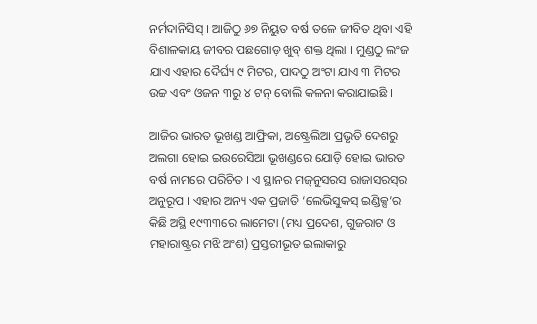ନର୍ମଦାନିସିସ୍‌ । ଆଜିଠୁ ୬୭ ନିୟୁତ ବର୍ଷ ତଳେ ଜୀବିତ ଥିବା ଏହି ବିଶାଳକାୟ ଜୀବର ପଛଗୋଡ଼ ଖୁବ୍‌ ଶକ୍ତ ଥିଲା । ମୁଣ୍ଡଠୁ ଲଂଜ ଯାଏ ଏହାର ଦୈର୍ଘ୍ୟ ୯ ମିଟର, ପାଦଠୁ ଅଂଟା ଯାଏ ୩ ମିଟର ଉଚ୍ଚ ଏବଂ ଓଜନ ୩ରୁ ୪ ଟନ୍‌ ବୋଲି କଳନା କରାଯାଇଛି ।

ଆଜିର ଭାରତ ଭୂଖଣ୍ଡ ଆଫ୍ରିକା, ଅଷ୍ଟ୍ରେଲିଆ ପ୍ରଭୃତି ଦେଶରୁ ଅଲଗା ହୋଇ ଇଉରେସିଆ ଭୂଖଣ୍ଡରେ ଯୋଡ଼ି ହୋଇ ଭାରତ ବର୍ଷ ନାମରେ ପରିଚିତ । ଏ ସ୍ଥାନର ମଜ୍‌ନୁସରସ ରାଜାସରସ୍‌ର ଅନୁରୂପ । ଏହାର ଅନ୍ୟ ଏକ ପ୍ରଜାତି ‘ଲେଭିସୁକସ୍‌ ଇଣ୍ଡିକ୍ସ’ର କିଛି ଅସ୍ଥି ୧୯୩୩ରେ ଲାମେଟା (ମଧ୍ୟ ପ୍ରଦେଶ, ଗୁଜରାଟ ଓ ମହାରାଷ୍ଟ୍ରର ମଝି ଅଂଶ) ପ୍ରସ୍ତରୀଭୂତ ଇଲାକାରୁ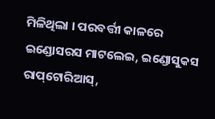ମିଳିଥିଲା । ପରବର୍ତ୍ତୀ କାଳରେ ଇଣ୍ଡୋସରସ ମାଟଲେଇ, ଇଣ୍ଡୋସୁକସ ରାପ୍‌ଟୋରିଆସ୍‌,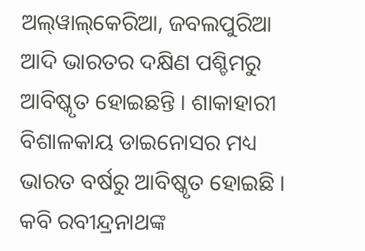ଅଲ୍‌ୱାଲ୍‌କେରିଆ, ଜବଲପୁରିଆ ଆଦି ଭାରତର ଦକ୍ଷିଣ ପଶ୍ଚିମରୁ ଆବିଷ୍କୃତ ହୋଇଛନ୍ତି । ଶାକାହାରୀ ବିଶାଳକାୟ ଡାଇନୋସର ମଧ୍ୟ ଭାରତ ବର୍ଷରୁ ଆବିଷ୍କୃତ ହୋଇଛି । କବି ରବୀନ୍ଦ୍ରନାଥଙ୍କ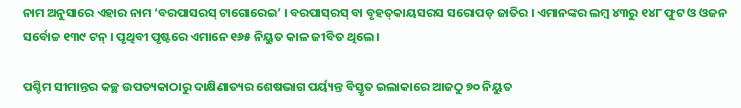ନାମ ଅନୁସାରେ ଏହାର ନାମ ‘ବରପାସରସ୍‌ ଟାଗୋରେଇ’ । ବରପାସ୍‌ରସ୍‌ ବା ବୃହତ୍‌କାୟସରସ ସରୋପଡ଼ ଜାତିର । ଏମାନଙ୍କର ଲମ୍ବ ୪୩ରୁ ୧୪୮ ଫୁଟ ଓ ଓଜନ ସର୍ବୋଚ୍ଚ ୧୩୯ ଟନ୍‌ । ପୃଥିବୀ ପୃଷ୍ଟରେ ଏମାନେ ୧୬୫ ନିୟୁତ କାଳ ଜୀବିତ ଥିଲେ ।

ପଶ୍ଚିମ ସୀମାନ୍ତର କଚ୍ଛ ଉପତ୍ୟକାଠାରୁ ଦାକ୍ଷିଣାତ୍ୟର ଶେଷଭାଗ ପର୍ୟ୍ୟନ୍ତ ବିସ୍ତୃତ ଇଲାକାରେ ଆଜଠୁ ୭୦ ନିୟୁତ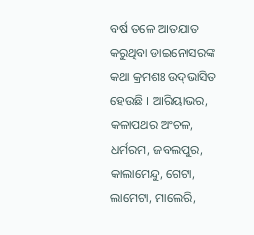ବର୍ଷ ତଳେ ଆତଯାତ କରୁଥିବା ଡାଇନୋସରଙ୍କ କଥା କ୍ରମଶଃ ଉଦ୍‌ଭାସିତ ହେଉଛି । ଆରିୟାଭର, କଳାପଥର ଅଂଚଳ, ଧର୍ମରମ, ଜବଲପୁର, କାଲାମେନ୍ଦୁ, ଗେଟା, ଲାମେଟା, ମାଲେରି,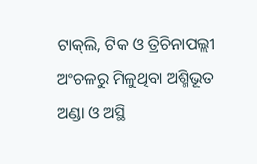ଟାକ୍‌ଲି, ଟିକ ଓ ତ୍ରିଚିନାପଲ୍ଲୀ ଅଂଚଳରୁ ମିଳୁଥିବା ଅଶ୍ମିଭୂତ ଅଣ୍ଡା ଓ ଅସ୍ଥି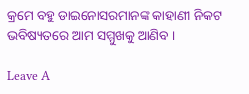କ୍ରମେ ବହୁ ଡାଇନୋସରମାନଙ୍କ କାହାଣୀ ନିକଟ ଭବିଷ୍ୟତରେ ଆମ ସମ୍ମୁଖକୁ ଆଣିବ ।

Leave A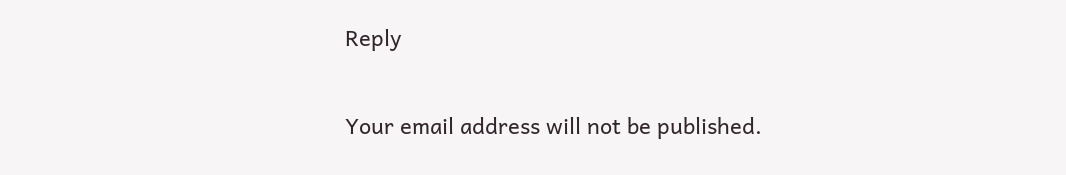Reply

Your email address will not be published.